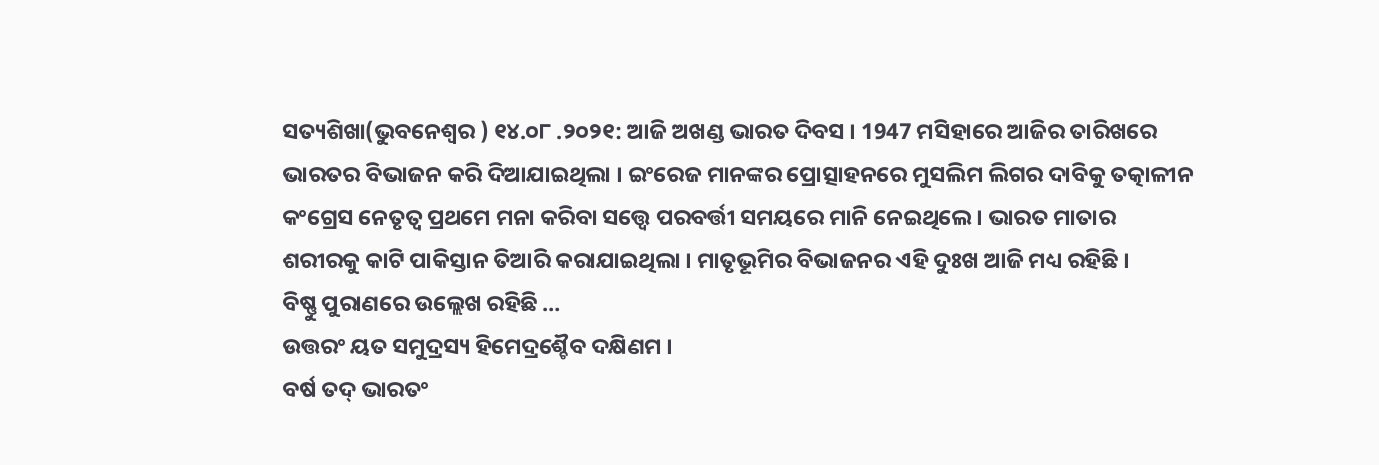ସତ୍ୟଶିଖା(ଭୁବନେଶ୍ୱର ) ୧୪.୦୮ .୨୦୨୧: ଆଜି ଅଖଣ୍ଡ ଭାରତ ଦିବସ । 1947 ମସିହାରେ ଆଜିର ତାରିଖରେ ଭାରତର ବିଭାଜନ କରି ଦିଆଯାଇଥିଲା । ଇଂରେଜ ମାନଙ୍କର ପ୍ରୋତ୍ସାହନରେ ମୁସଲିମ ଲିଗର ଦାବିକୁ ତତ୍କାଳୀନ କଂଗ୍ରେସ ନେତୃତ୍ବ ପ୍ରଥମେ ମନା କରିବା ସତ୍ତ୍ବେ ପରବର୍ତ୍ତୀ ସମୟରେ ମାନି ନେଇଥିଲେ । ଭାରତ ମାତାର ଶରୀରକୁ କାଟି ପାକିସ୍ତାନ ତିଆରି କରାଯାଇଥିଲା । ମାତୃଭୂମିର ବିଭାଜନର ଏହି ଦୁଃଖ ଆଜି ମଧ୍ୟ ରହିଛି ।
ବିଷ୍ଣୁ ପୁରାଣରେ ଉଲ୍ଲେଖ ରହିଛି …
ଉତ୍ତରଂ ୟତ ସମୁଦ୍ରସ୍ୟ ହିମେଦ୍ରଶ୍ଚୈବ ଦକ୍ଷିଣମ ।
ବର୍ଷ ତଦ୍ ଭାରତଂ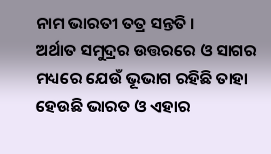ନାମ ଭାରତୀ ତତ୍ର ସନ୍ତତି ।
ଅର୍ଥାତ ସମୁଦ୍ରର ଉତ୍ତରରେ ଓ ସାଗର ମଧ୍ୟରେ ଯେଉଁ ଭୂଭାଗ ରହିଛି ତାହା ହେଉଛି ଭାରତ ଓ ଏହାର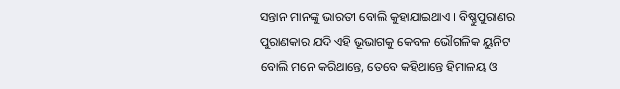ସନ୍ତାନ ମାନଙ୍କୁ ଭାରତୀ ବୋଲି କୁହାଯାଇଥାଏ । ବିଷ୍ଣୁପୁରାଣର ପୁରାଣକାର ଯଦି ଏହି ଭୂଭାଗକୁ କେବଳ ଭୌଗଳିକ ୟୁନିଟ ବୋଲି ମନେ କରିଥାନ୍ତେ, ତେବେ କହିଥାନ୍ତେ ହିମାଳୟ ଓ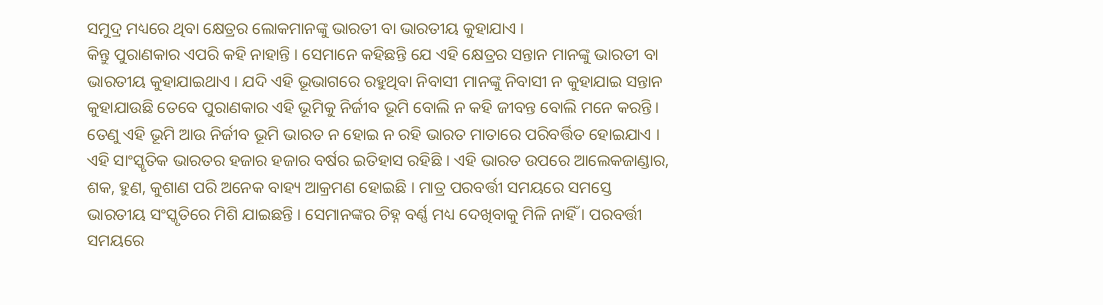ସମୁଦ୍ର ମଧ୍ୟରେ ଥିବା କ୍ଷେତ୍ରର ଲୋକମାନଙ୍କୁ ଭାରତୀ ବା ଭାରତୀୟ କୁହାଯାଏ ।
କିନ୍ତୁ ପୁରାଣକାର ଏପରି କହି ନାହାନ୍ତି । ସେମାନେ କହିଛନ୍ତି ଯେ ଏହି କ୍ଷେତ୍ରର ସନ୍ତାନ ମାନଙ୍କୁ ଭାରତୀ ବା ଭାରତୀୟ କୁହାଯାଇଥାଏ । ଯଦି ଏହି ଭୂଭାଗରେ ରହୁଥିବା ନିବାସୀ ମାନଙ୍କୁ ନିବାସୀ ନ କୁହାଯାଇ ସନ୍ତାନ କୁହାଯାଉଛି ତେବେ ପୁରାଣକାର ଏହି ଭୂମିକୁ ନିର୍ଜୀବ ଭୂମି ବୋଲି ନ କହି ଜୀବନ୍ତ ବୋଲି ମନେ କରନ୍ତି । ତେଣୁ ଏହି ଭୂମି ଆଉ ନିର୍ଜୀବ ଭୂମି ଭାରତ ନ ହୋଇ ନ ରହି ଭାରତ ମାତାରେ ପରିବର୍ତ୍ତିତ ହୋଇଯାଏ ।
ଏହି ସାଂସ୍କୃତିକ ଭାରତର ହଜାର ହଜାର ବର୍ଷର ଇତିହାସ ରହିଛି । ଏହି ଭାରତ ଉପରେ ଆଲେକଜାଣ୍ଡାର, ଶକ, ହୁଣ, କୁଶାଣ ପରି ଅନେକ ବାହ୍ୟ ଆକ୍ରମଣ ହୋଇଛି । ମାତ୍ର ପରବର୍ତ୍ତୀ ସମୟରେ ସମସ୍ତେ ଭାରତୀୟ ସଂସ୍କୃତିରେ ମିଶି ଯାଇଛନ୍ତି । ସେମାନଙ୍କର ଚିହ୍ନ ବର୍ଣ୍ଣ ମଧ୍ୟ ଦେଖିବାକୁ ମିଳି ନାହିଁ । ପରବର୍ତ୍ତୀ ସମୟରେ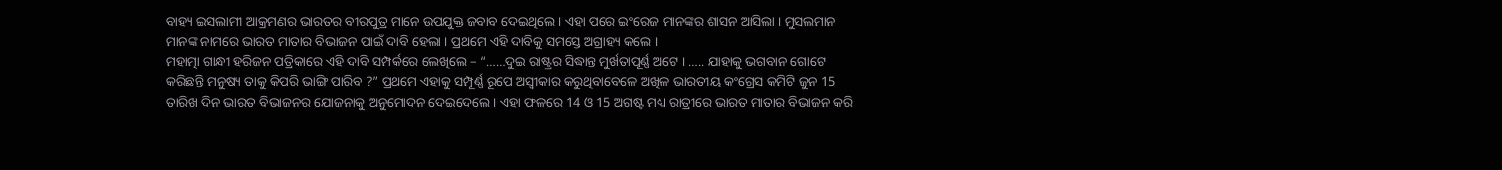ବାହ୍ୟ ଇସଲାମୀ ଆକ୍ରମଣର ଭାରତର ବୀରପୁତ୍ର ମାନେ ଉପଯୁକ୍ତ ଜବାବ ଦେଇଥିଲେ । ଏହା ପରେ ଇଂରେଜ ମାନଙ୍କର ଶାସନ ଆସିଲା । ମୁସଲମାନ ମାନଙ୍କ ନାମରେ ଭାରତ ମାତାର ବିଭାଜନ ପାଇଁ ଦାବି ହେଲା । ପ୍ରଥମେ ଏହି ଦାବିକୁ ସମସ୍ତେ ଅଗ୍ରାହ୍ୟ କଲେ ।
ମହାତ୍ମା ଗାନ୍ଧୀ ହରିଜନ ପତ୍ରିକାରେ ଏହି ଦାବି ସମ୍ପର୍କରେ ଲେଖିଲେ – “……ଦୁଇ ରାଷ୍ଟ୍ରର ସିଦ୍ଧାନ୍ତ ମୁର୍ଖତାପୂର୍ଣ୍ଣ ଅଟେ । ….. ଯାହାକୁ ଭଗବାନ ଗୋଟେ କରିଛନ୍ତି ମନୁଷ୍ୟ ତାକୁ କିପରି ଭାଙ୍ଗି ପାରିବ ?” ପ୍ରଥମେ ଏହାକୁ ସମ୍ପୂର୍ଣ୍ଣ ରୂପେ ଅସ୍ବୀକାର କରୁଥିବାବେଳେ ଅଖିଳ ଭାରତୀୟ କଂଗ୍ରେସ କମିଟି ଜୁନ 15 ତାରିଖ ଦିନ ଭାରତ ବିଭାଜନର ଯୋଜନାକୁ ଅନୁମୋଦନ ଦେଇଦେଲେ । ଏହା ଫଳରେ 14 ଓ 15 ଅଗଷ୍ଟ ମଧ୍ୟ ରାତ୍ରୀରେ ଭାରତ ମାତାର ବିଭାଜନ କରି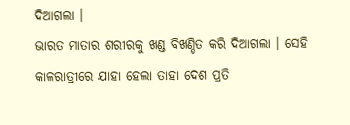ଦିଆଗଲା ।
ଭାରତ ମାତାର ଶରୀରକୁ ଖଣ୍ଡ ବିଖଣ୍ଡିତ କରି ଦିଆଗଲା । ସେହି କାଳରାତ୍ରୀରେ ଯାହା ହେଲା ତାହା ଦେଶ ପ୍ରତି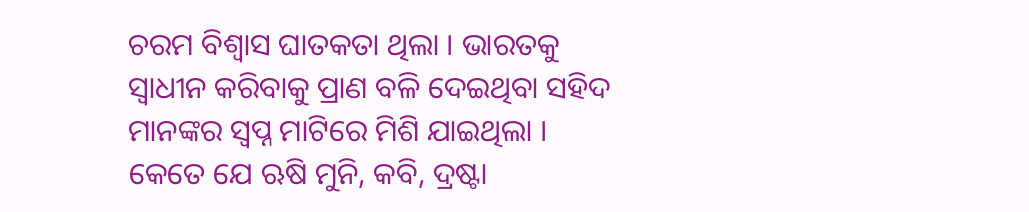ଚରମ ବିଶ୍ୱାସ ଘାତକତା ଥିଲା । ଭାରତକୁ ସ୍ୱାଧୀନ କରିବାକୁ ପ୍ରାଣ ବଳି ଦେଇଥିବା ସହିଦ ମାନଙ୍କର ସ୍ୱପ୍ନ ମାଟିରେ ମିଶି ଯାଇଥିଲା । କେତେ ଯେ ଋଷି ମୁନି, କବି, ଦ୍ରଷ୍ଟା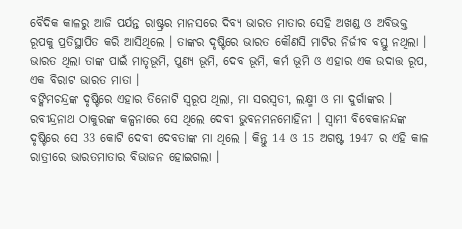ବୈଦିକ କାଳରୁ ଆଜି ପର୍ଯନ୍ତ ରାଷ୍ଟ୍ରର ମାନସରେ ଦିବ୍ୟ ଭାରତ ମାତାର ସେହି ଅଖଣ୍ଡ ଓ ଅବିଭକ୍ତ ରୂପକୁ ପ୍ରତିସ୍ଥାପିତ କରି ଆସିଥିଲେ । ତାଙ୍କର ଦୃଷ୍ଟିରେ ଭାରତ କୌଣସି ମାଟିର ନିର୍ଜୀବ ବସ୍ତୁ ନଥିଲା । ଭାରତ ଥିଲା ତାଙ୍କ ପାଇଁ ମାତୃଭୂମି, ପୁଣ୍ୟ ଭୂମି, ଦେବ ଭୂମି, କର୍ମ ଭୂମି ଓ ଏହାର ଏକ ଉଦାତ୍ତ ରୂପ, ଏକ ବିରାଟ ଭାରତ ମାତା ।
ବଙ୍କିମଚନ୍ଦ୍ରଙ୍କ ଦୃଷ୍ଟିରେ ଏହାର ତିନୋଟି ସ୍ୱରୂପ ଥିଲା, ମା ସରସ୍ୱତୀ, ଲକ୍ଷ୍ମୀ ଓ ମା ଦୁର୍ଗାଙ୍କର । ରବୀନ୍ଦ୍ରନାଥ ଠାକୁରଙ୍କ କଳ୍ପନାରେ ସେ ଥିଲେ ଦେବୀ ଭୁବନମନମୋହିନୀ । ସ୍ୱାମୀ ବିବେକାନନ୍ଦଙ୍କ ଦୃଷ୍ଟିରେ ସେ 33 କୋଟି ଦେବୀ ଦେବତାଙ୍କ ମା ଥିଲେ । କିନ୍ତୁ 14 ଓ 15 ଅଗଷ୍ଟ 1947 ର ଏହି କାଳ ରାତ୍ରୀରେ ଭାରତମାତାର ବିଭାଜନ ହୋଇଗଲା ।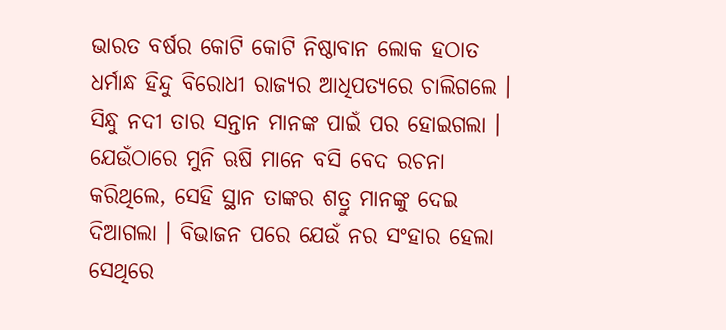ଭାରତ ବର୍ଷର କୋଟି କୋଟି ନିଷ୍ଠାବାନ ଲୋକ ହଠାତ ଧର୍ମାନ୍ଧ ହିନ୍ଦୁ ବିରୋଧୀ ରାଜ୍ୟର ଆଧିପତ୍ୟରେ ଚାଲିଗଲେ । ସିନ୍ଧୁ ନଦୀ ତାର ସନ୍ତାନ ମାନଙ୍କ ପାଇଁ ପର ହୋଇଗଲା । ଯେଉଁଠାରେ ମୁନି ଋଷି ମାନେ ବସି ବେଦ ରଚନା କରିଥିଲେ, ସେହି ସ୍ଥାନ ତାଙ୍କର ଶତ୍ରୁ ମାନଙ୍କୁ ଦେଇ ଦିଆଗଲା । ବିଭାଜନ ପରେ ଯେଉଁ ନର ସଂହାର ହେଲା ସେଥିରେ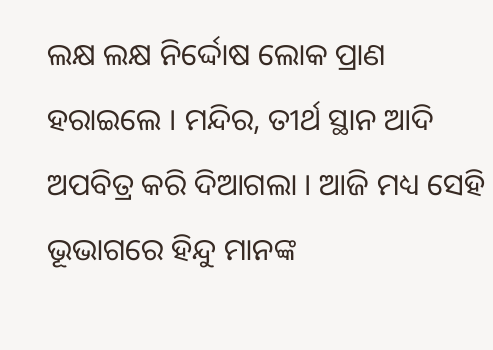ଲକ୍ଷ ଲକ୍ଷ ନିର୍ଦ୍ଦୋଷ ଲୋକ ପ୍ରାଣ ହରାଇଲେ । ମନ୍ଦିର, ତୀର୍ଥ ସ୍ଥାନ ଆଦି ଅପବିତ୍ର କରି ଦିଆଗଲା । ଆଜି ମଧ୍ୟ ସେହି ଭୂଭାଗରେ ହିନ୍ଦୁ ମାନଙ୍କ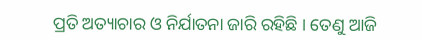ପ୍ରତି ଅତ୍ୟାଚାର ଓ ନିର୍ଯାତନା ଜାରି ରହିଛି । ତେଣୁ ଆଜି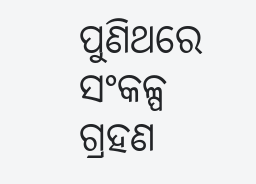ପୁଣିଥରେ ସଂକଳ୍ପ ଗ୍ରହଣ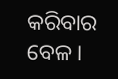କରିବାର ବେଳ ।